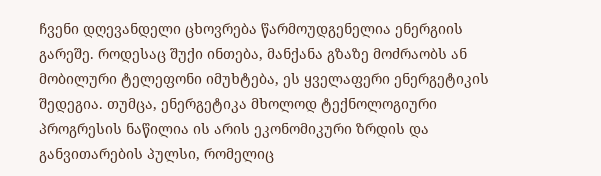ჩვენი დღევანდელი ცხოვრება წარმოუდგენელია ენერგიის გარეშე. როდესაც შუქი ინთება, მანქანა გზაზე მოძრაობს ან მობილური ტელეფონი იმუხტება, ეს ყველაფერი ენერგეტიკის შედეგია. თუმცა, ენერგეტიკა მხოლოდ ტექნოლოგიური პროგრესის ნაწილია ის არის ეკონომიკური ზრდის და განვითარების პულსი, რომელიც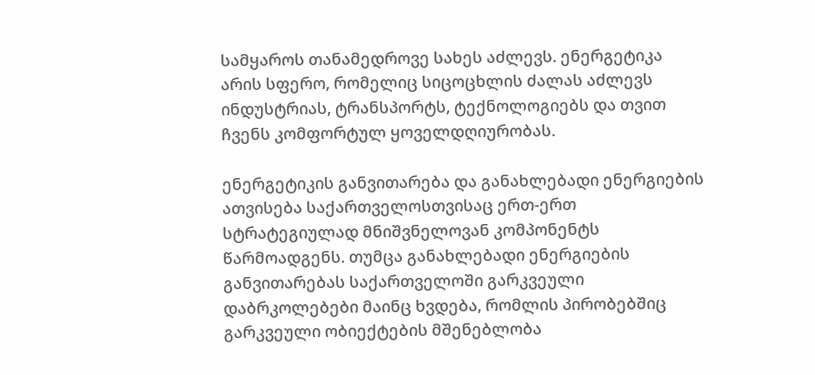სამყაროს თანამედროვე სახეს აძლევს. ენერგეტიკა არის სფერო, რომელიც სიცოცხლის ძალას აძლევს ინდუსტრიას, ტრანსპორტს, ტექნოლოგიებს და თვით ჩვენს კომფორტულ ყოველდღიურობას.

ენერგეტიკის განვითარება და განახლებადი ენერგიების ათვისება საქართველოსთვისაც ერთ-ერთ სტრატეგიულად მნიშვნელოვან კომპონენტს წარმოადგენს. თუმცა განახლებადი ენერგიების განვითარებას საქართველოში გარკვეული დაბრკოლებები მაინც ხვდება, რომლის პირობებშიც გარკვეული ობიექტების მშენებლობა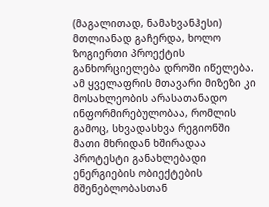(მაგალითად, ნამახვანჰესი) მთლიანად გაჩერდა, ხოლო ზოგიერთი პროექტის განხორციელება დროში იწელება. ამ ყველაფრის მთავარი მიზეზი კი მოსახლეობის არასათანადო ინფორმირებულობაა, რომლის გამოც, სხვადასხვა რეგიონში მათი მხრიდან ხშირადაა პროტესტი განახლებადი ენერგიების ობიექტების მშენებლობასთან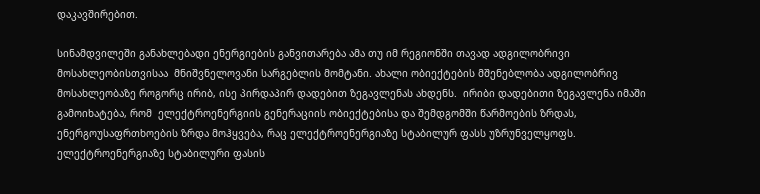დაკავშირებით.

სინამდვილეში განახლებადი ენერგიების განვითარება ამა თუ იმ რეგიონში თავად ადგილობრივი მოსახლეობისთვისაა  მნიშვნელოვანი სარგებლის მომტანი. ახალი ობიექტების მშენებლობა ადგილობრივ მოსახლეობაზე როგორც ირიბ, ისე პირდაპირ დადებით ზეგავლენას ახდენს.  ირიბი დადებითი ზეგავლენა იმაში გამოიხატება, რომ  ელექტროენერგიის გენერაციის ობიექტებისა და შემდგომში წარმოების ზრდას, ენერგოუსაფრთხოების ზრდა მოჰყვება, რაც ელექტროენერგიაზე სტაბილურ ფასს უზრუნველყოფს. ელექტროენერგიაზე სტაბილური ფასის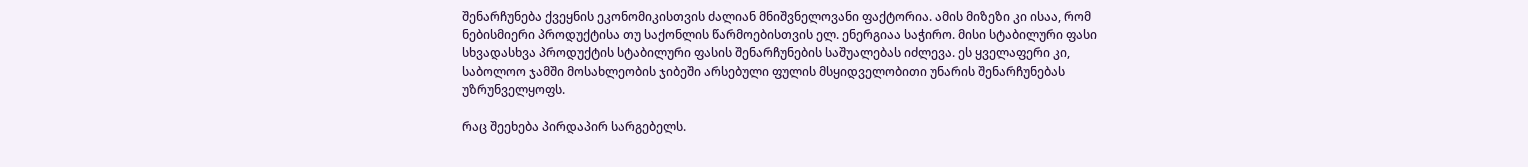შენარჩუნება ქვეყნის ეკონომიკისთვის ძალიან მნიშვნელოვანი ფაქტორია. ამის მიზეზი კი ისაა, რომ  ნებისმიერი პროდუქტისა თუ საქონლის წარმოებისთვის ელ. ენერგიაა საჭირო. მისი სტაბილური ფასი სხვადასხვა პროდუქტის სტაბილური ფასის შენარჩუნების საშუალებას იძლევა. ეს ყველაფერი კი, საბოლოო ჯამში მოსახლეობის ჯიბეში არსებული ფულის მსყიდველობითი უნარის შენარჩუნებას უზრუნველყოფს.

რაც შეეხება პირდაპირ სარგებელს.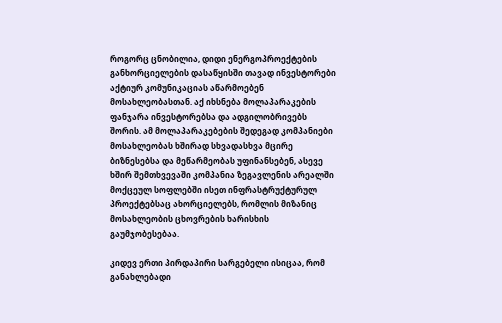როგორც ცნობილია, დიდი ენერგოპროექტების განხორციელების დასაწყისში თავად ინვესტორები აქტიურ კომუნიკაციას აწარმოებენ მოსახლეობასთან. აქ იხსნება მოლაპარაკების ფანჯარა ინვესტორებსა და ადგილობრივებს შორის. ამ მოლაპარაკებების შედეგად კომპანიები მოსახლეობას ხშირად სხვადასხვა მცირე ბიზნესებსა და მეწარმეობას უფინანსებენ, ასევე ხშირ შემთხვევაში კომპანია ზეგავლენის არეალში მოქცეულ სოფლებში ისეთ ინფრასტრუქტურულ პროექტებსაც ახორციელებს, რომლის მიზანიც მოსახლეობის ცხოვრების ხარისხის გაუმჯობესებაა.

კიდევ ერთი პირდაპირი სარგებელი ისიცაა, რომ  განახლებადი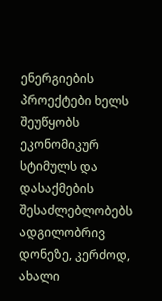ენერგიების პროექტები ხელს შეუწყობს ეკონომიკურ სტიმულს და დასაქმების შესაძლებლობებს ადგილობრივ დონეზე, კერძოდ, ახალი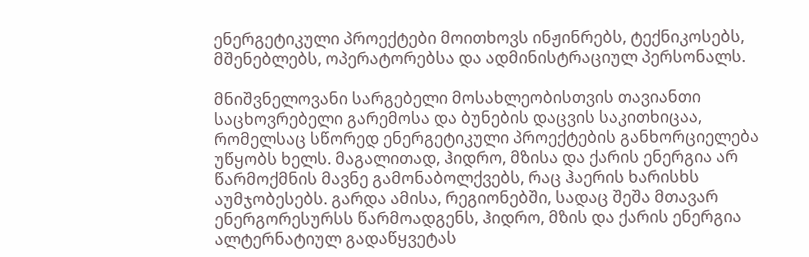ენერგეტიკული პროექტები მოითხოვს ინჟინრებს, ტექნიკოსებს, მშენებლებს, ოპერატორებსა და ადმინისტრაციულ პერსონალს.

მნიშვნელოვანი სარგებელი მოსახლეობისთვის თავიანთი საცხოვრებელი გარემოსა და ბუნების დაცვის საკითხიცაა, რომელსაც სწორედ ენერგეტიკული პროექტების განხორციელება უწყობს ხელს. მაგალითად, ჰიდრო, მზისა და ქარის ენერგია არ წარმოქმნის მავნე გამონაბოლქვებს, რაც ჰაერის ხარისხს აუმჯობესებს. გარდა ამისა, რეგიონებში, სადაც შეშა მთავარ ენერგორესურსს წარმოადგენს, ჰიდრო, მზის და ქარის ენერგია ალტერნატიულ გადაწყვეტას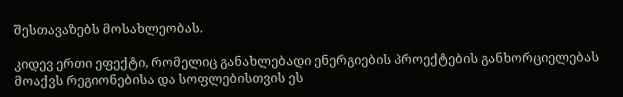შესთავაზებს მოსახლეობას.

კიდევ ერთი ეფექტი, რომელიც განახლებადი ენერგიების პროექტების განხორციელებას მოაქვს რეგიონებისა და სოფლებისთვის ეს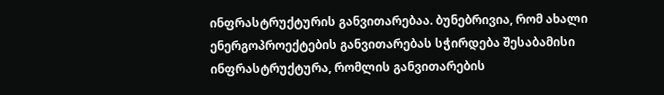ინფრასტრუქტურის განვითარებაა. ბუნებრივია, რომ ახალი ენერგოპროექტების განვითარებას სჭირდება შესაბამისი ინფრასტრუქტურა, რომლის განვითარების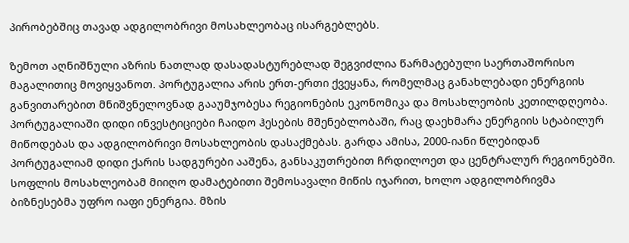პირობებშიც თავად ადგილობრივი მოსახლეობაც ისარგებლებს.

ზემოთ აღნიშნული აზრის ნათლად დასადასტურებლად შეგვიძლია წარმატებული საერთაშორისო მაგალითიც მოვიყვანოთ. პორტუგალია არის ერთ-ერთი ქვეყანა, რომელმაც განახლებადი ენერგიის განვითარებით მნიშვნელოვნად გააუმჯობესა რეგიონების ეკონომიკა და მოსახლეობის კეთილდღეობა. პორტუგალიაში დიდი ინვესტიციები ჩაიდო ჰესების მშენებლობაში, რაც დაეხმარა ენერგიის სტაბილურ მიწოდებას და ადგილობრივი მოსახლეობის დასაქმებას. გარდა ამისა, 2000-იანი წლებიდან პორტუგალიამ დიდი ქარის სადგურები ააშენა, განსაკუთრებით ჩრდილოეთ და ცენტრალურ რეგიონებში. სოფლის მოსახლეობამ მიიღო დამატებითი შემოსავალი მიწის იჯარით, ხოლო ადგილობრივმა ბიზნესებმა უფრო იაფი ენერგია. მზის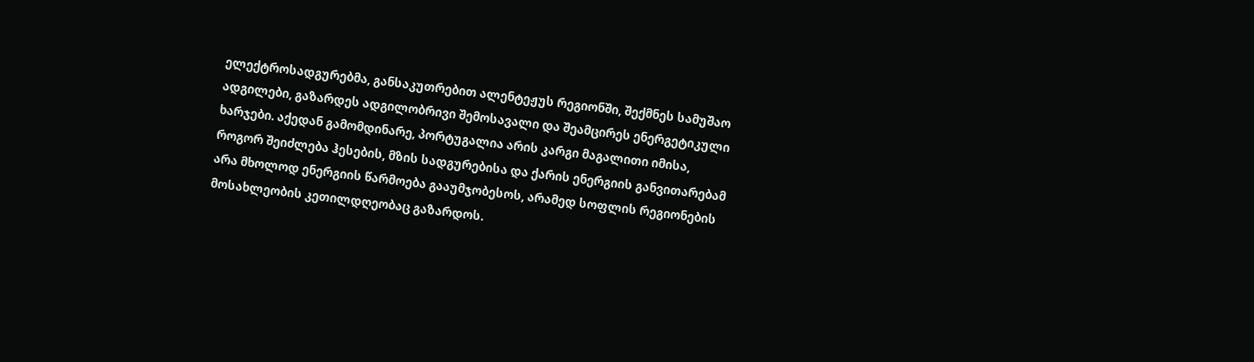ელექტროსადგურებმა, განსაკუთრებით ალენტეჟუს რეგიონში, შექმნეს სამუშაო ადგილები, გაზარდეს ადგილობრივი შემოსავალი და შეამცირეს ენერგეტიკული ხარჯები. აქედან გამომდინარე, პორტუგალია არის კარგი მაგალითი იმისა, როგორ შეიძლება ჰესების, მზის სადგურებისა და ქარის ენერგიის განვითარებამ არა მხოლოდ ენერგიის წარმოება გააუმჯობესოს, არამედ სოფლის რეგიონების მოსახლეობის კეთილდღეობაც გაზარდოს.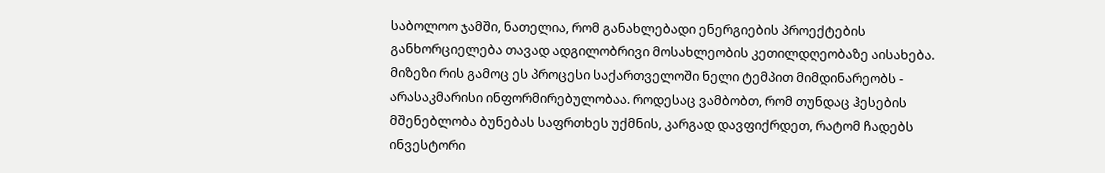საბოლოო ჯამში, ნათელია, რომ განახლებადი ენერგიების პროექტების განხორციელება თავად ადგილობრივი მოსახლეობის კეთილდღეობაზე აისახება. მიზეზი რის გამოც ეს პროცესი საქართველოში ნელი ტემპით მიმდინარეობს - არასაკმარისი ინფორმირებულობაა. როდესაც ვამბობთ, რომ თუნდაც ჰესების მშენებლობა ბუნებას საფრთხეს უქმნის, კარგად დავფიქრდეთ, რატომ ჩადებს ინვესტორი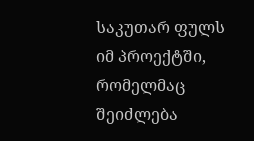საკუთარ ფულს იმ პროექტში, რომელმაც შეიძლება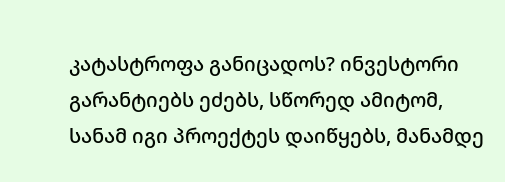კატასტროფა განიცადოს? ინვესტორი გარანტიებს ეძებს, სწორედ ამიტომ, სანამ იგი პროექტეს დაიწყებს, მანამდე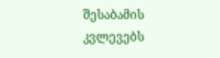შესაბამის კვლევებს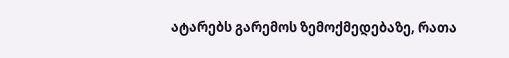ატარებს გარემოს ზემოქმედებაზე, რათა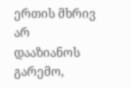ერთის მხრივ არ დააზიანოს გარემო,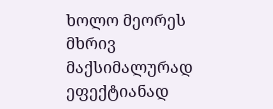ხოლო მეორეს მხრივ მაქსიმალურად ეფექტიანად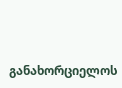განახორციელოს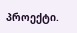პროექტი.